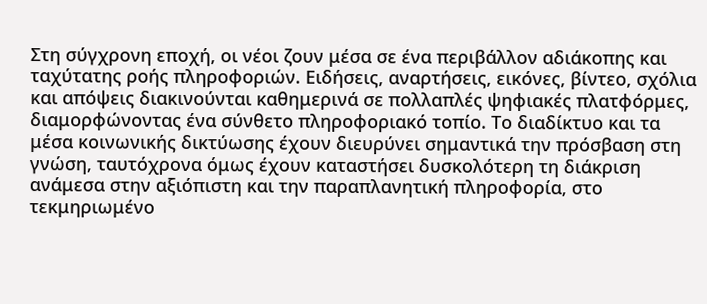Στη σύγχρονη εποχή, οι νέοι ζουν μέσα σε ένα περιβάλλον αδιάκοπης και ταχύτατης ροής πληροφοριών. Ειδήσεις, αναρτήσεις, εικόνες, βίντεο, σχόλια και απόψεις διακινούνται καθημερινά σε πολλαπλές ψηφιακές πλατφόρμες, διαμορφώνοντας ένα σύνθετο πληροφοριακό τοπίο. Το διαδίκτυο και τα μέσα κοινωνικής δικτύωσης έχουν διευρύνει σημαντικά την πρόσβαση στη γνώση, ταυτόχρονα όμως έχουν καταστήσει δυσκολότερη τη διάκριση ανάμεσα στην αξιόπιστη και την παραπλανητική πληροφορία, στο τεκμηριωμένο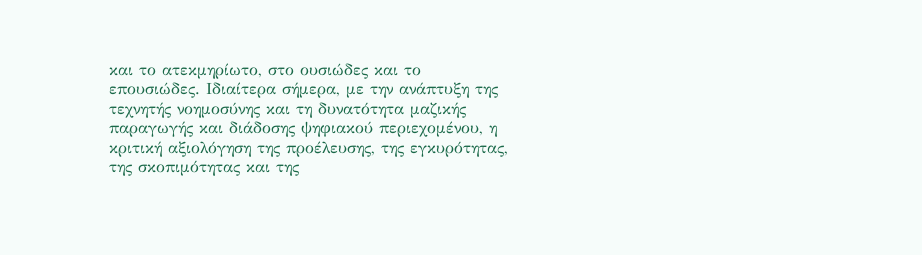και το ατεκμηρίωτο, στο ουσιώδες και το επουσιώδες. Ιδιαίτερα σήμερα, με την ανάπτυξη της τεχνητής νοημοσύνης και τη δυνατότητα μαζικής παραγωγής και διάδοσης ψηφιακού περιεχομένου, η κριτική αξιολόγηση της προέλευσης, της εγκυρότητας, της σκοπιμότητας και της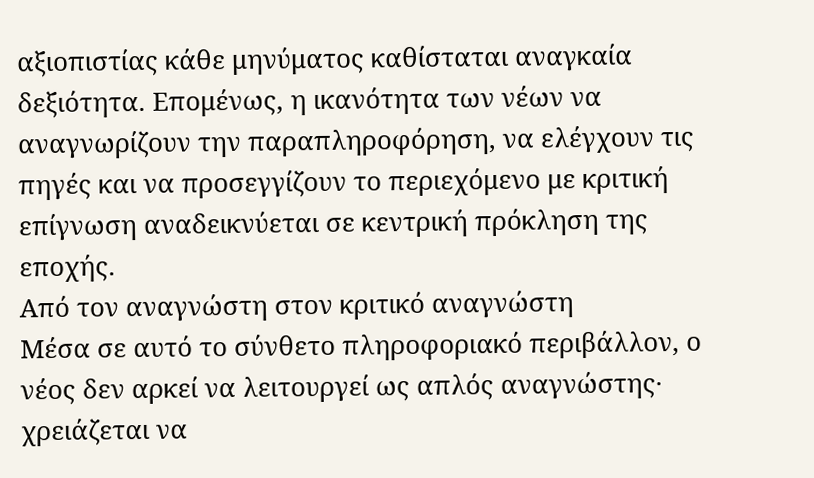αξιοπιστίας κάθε μηνύματος καθίσταται αναγκαία δεξιότητα. Επομένως, η ικανότητα των νέων να αναγνωρίζουν την παραπληροφόρηση, να ελέγχουν τις πηγές και να προσεγγίζουν το περιεχόμενο με κριτική επίγνωση αναδεικνύεται σε κεντρική πρόκληση της εποχής.
Από τον αναγνώστη στον κριτικό αναγνώστη
Μέσα σε αυτό το σύνθετο πληροφοριακό περιβάλλον, ο νέος δεν αρκεί να λειτουργεί ως απλός αναγνώστης· χρειάζεται να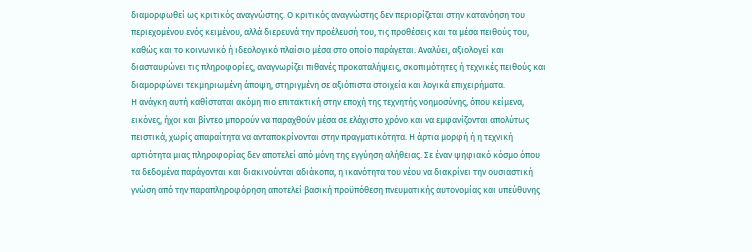διαμορφωθεί ως κριτικός αναγνώστης. Ο κριτικός αναγνώστης δεν περιορίζεται στην κατανόηση του περιεχομένου ενός κειμένου, αλλά διερευνά την προέλευσή του, τις προθέσεις και τα μέσα πειθούς του, καθώς και το κοινωνικό ή ιδεολογικό πλαίσιο μέσα στο οποίο παράγεται. Αναλύει, αξιολογεί και διασταυρώνει τις πληροφορίες, αναγνωρίζει πιθανές προκαταλήψεις, σκοπιμότητες ή τεχνικές πειθούς και διαμορφώνει τεκμηριωμένη άποψη, στηριγμένη σε αξιόπιστα στοιχεία και λογικά επιχειρήματα.
Η ανάγκη αυτή καθίσταται ακόμη πιο επιτακτική στην εποχή της τεχνητής νοημοσύνης, όπου κείμενα, εικόνες, ήχοι και βίντεο μπορούν να παραχθούν μέσα σε ελάχιστο χρόνο και να εμφανίζονται απολύτως πειστικά, χωρίς απαραίτητα να ανταποκρίνονται στην πραγματικότητα. Η άρτια μορφή ή η τεχνική αρτιότητα μιας πληροφορίας δεν αποτελεί από μόνη της εγγύηση αλήθειας. Σε έναν ψηφιακό κόσμο όπου τα δεδομένα παράγονται και διακινούνται αδιάκοπα, η ικανότητα του νέου να διακρίνει την ουσιαστική γνώση από την παραπληροφόρηση αποτελεί βασική προϋπόθεση πνευματικής αυτονομίας και υπεύθυνης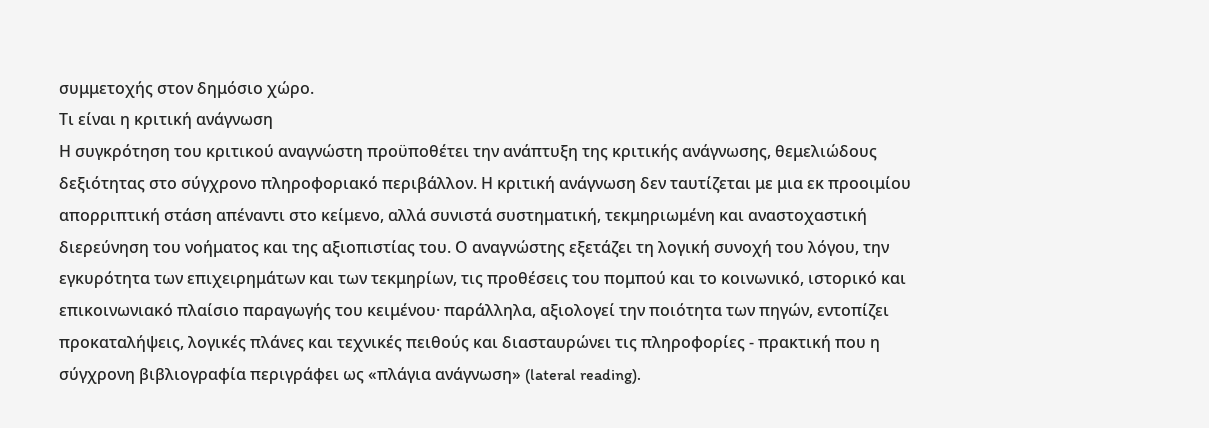συμμετοχής στον δημόσιο χώρο.
Τι είναι η κριτική ανάγνωση
Η συγκρότηση του κριτικού αναγνώστη προϋποθέτει την ανάπτυξη της κριτικής ανάγνωσης, θεμελιώδους δεξιότητας στο σύγχρονο πληροφοριακό περιβάλλον. Η κριτική ανάγνωση δεν ταυτίζεται με μια εκ προοιμίου απορριπτική στάση απέναντι στο κείμενο, αλλά συνιστά συστηματική, τεκμηριωμένη και αναστοχαστική διερεύνηση του νοήματος και της αξιοπιστίας του. Ο αναγνώστης εξετάζει τη λογική συνοχή του λόγου, την εγκυρότητα των επιχειρημάτων και των τεκμηρίων, τις προθέσεις του πομπού και το κοινωνικό, ιστορικό και επικοινωνιακό πλαίσιο παραγωγής του κειμένου· παράλληλα, αξιολογεί την ποιότητα των πηγών, εντοπίζει προκαταλήψεις, λογικές πλάνες και τεχνικές πειθούς και διασταυρώνει τις πληροφορίες - πρακτική που η σύγχρονη βιβλιογραφία περιγράφει ως «πλάγια ανάγνωση» (lateral reading).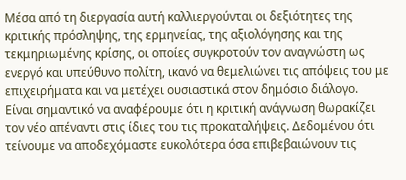Μέσα από τη διεργασία αυτή καλλιεργούνται οι δεξιότητες της κριτικής πρόσληψης, της ερμηνείας, της αξιολόγησης και της τεκμηριωμένης κρίσης, οι οποίες συγκροτούν τον αναγνώστη ως ενεργό και υπεύθυνο πολίτη, ικανό να θεμελιώνει τις απόψεις του με επιχειρήματα και να μετέχει ουσιαστικά στον δημόσιο διάλογο.
Είναι σημαντικό να αναφέρουμε ότι η κριτική ανάγνωση θωρακίζει τον νέο απέναντι στις ίδιες του τις προκαταλήψεις. Δεδομένου ότι τείνουμε να αποδεχόμαστε ευκολότερα όσα επιβεβαιώνουν τις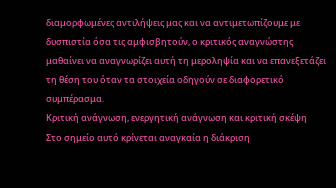διαμορφωμένες αντιλήψεις μας και να αντιμετωπίζουμε με δυσπιστία όσα τις αμφισβητούν, ο κριτικός αναγνώστης μαθαίνει να αναγνωρίζει αυτή τη μεροληψία και να επανεξετάζει τη θέση του όταν τα στοιχεία οδηγούν σε διαφορετικό συμπέρασμα.
Κριτική ανάγνωση, ενεργητική ανάγνωση και κριτική σκέψη
Στο σημείο αυτό κρίνεται αναγκαία η διάκριση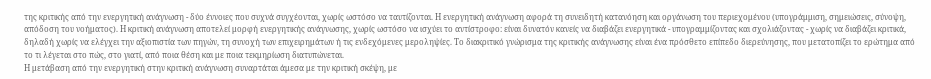της κριτικής από την ενεργητική ανάγνωση - δύο έννοιες που συχνά συγχέονται, χωρίς ωστόσο να ταυτίζονται. Η ενεργητική ανάγνωση αφορά τη συνειδητή κατανόηση και οργάνωση του περιεχομένου (υπογράμμιση, σημειώσεις, σύνοψη, απόδοση του νοήματος). Η κριτική ανάγνωση αποτελεί μορφή ενεργητικής ανάγνωσης, χωρίς ωστόσο να ισχύει το αντίστροφο: είναι δυνατόν κανείς να διαβάζει ενεργητικά - υπογραμμίζοντας και σχολιάζοντας - χωρίς να διαβάζει κριτικά, δηλαδή χωρίς να ελέγχει την αξιοπιστία των πηγών, τη συνοχή των επιχειρημάτων ή τις ενδεχόμενες μεροληψίες. Το διακριτικό γνώρισμα της κριτικής ανάγνωσης είναι ένα πρόσθετο επίπεδο διερεύνησης, που μετατοπίζει το ερώτημα από το τι λέγεται στο πώς, στο γιατί, από ποια θέση και με ποια τεκμηρίωση διατυπώνεται.
Η μετάβαση από την ενεργητική στην κριτική ανάγνωση συναρτάται άμεσα με την κριτική σκέψη, με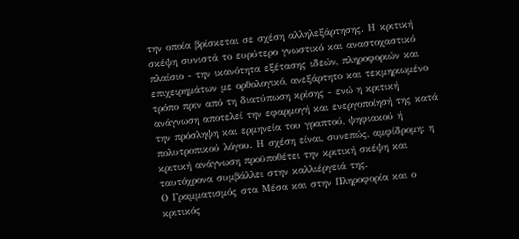την οποία βρίσκεται σε σχέση αλληλεξάρτησης. Η κριτική σκέψη συνιστά το ευρύτερο γνωστικό και αναστοχαστικό πλαίσιο - την ικανότητα εξέτασης ιδεών, πληροφοριών και επιχειρημάτων με ορθολογικό, ανεξάρτητο και τεκμηριωμένο τρόπο πριν από τη διατύπωση κρίσης - ενώ η κριτική ανάγνωση αποτελεί την εφαρμογή και ενεργοποίησή της κατά την πρόσληψη και ερμηνεία του γραπτού, ψηφιακού ή πολυτροπικού λόγου. Η σχέση είναι, συνεπώς, αμφίδρομη: η κριτική ανάγνωση προϋποθέτει την κριτική σκέψη και ταυτόχρονα συμβάλλει στην καλλιέργειά της.
Ο Γραμματισμός στα Μέσα και στην Πληροφορία και ο κριτικός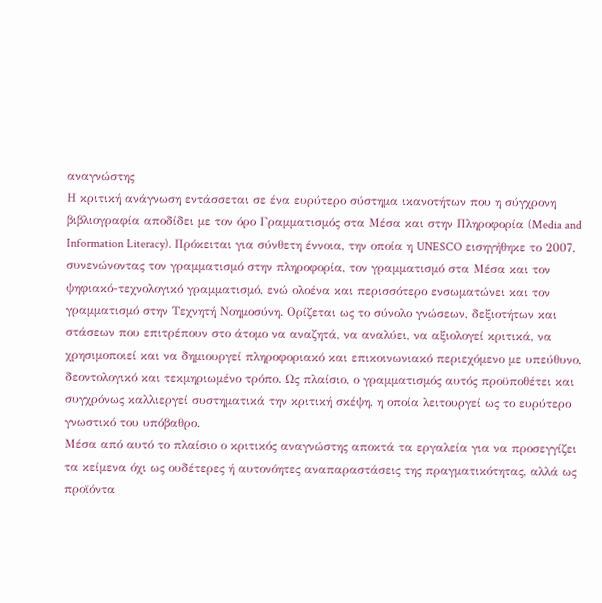αναγνώστης
Η κριτική ανάγνωση εντάσσεται σε ένα ευρύτερο σύστημα ικανοτήτων που η σύγχρονη βιβλιογραφία αποδίδει με τον όρο Γραμματισμός στα Μέσα και στην Πληροφορία (Media and Information Literacy). Πρόκειται για σύνθετη έννοια, την οποία η UNESCO εισηγήθηκε το 2007, συνενώνοντας τον γραμματισμό στην πληροφορία, τον γραμματισμό στα Μέσα και τον ψηφιακό-τεχνολογικό γραμματισμό, ενώ ολοένα και περισσότερο ενσωματώνει και τον γραμματισμό στην Τεχνητή Νοημοσύνη. Ορίζεται ως το σύνολο γνώσεων, δεξιοτήτων και στάσεων που επιτρέπουν στο άτομο να αναζητά, να αναλύει, να αξιολογεί κριτικά, να χρησιμοποιεί και να δημιουργεί πληροφοριακό και επικοινωνιακό περιεχόμενο με υπεύθυνο, δεοντολογικό και τεκμηριωμένο τρόπο. Ως πλαίσιο, ο γραμματισμός αυτός προϋποθέτει και συγχρόνως καλλιεργεί συστηματικά την κριτική σκέψη, η οποία λειτουργεί ως το ευρύτερο γνωστικό του υπόβαθρο.
Μέσα από αυτό το πλαίσιο ο κριτικός αναγνώστης αποκτά τα εργαλεία για να προσεγγίζει τα κείμενα όχι ως ουδέτερες ή αυτονόητες αναπαραστάσεις της πραγματικότητας, αλλά ως προϊόντα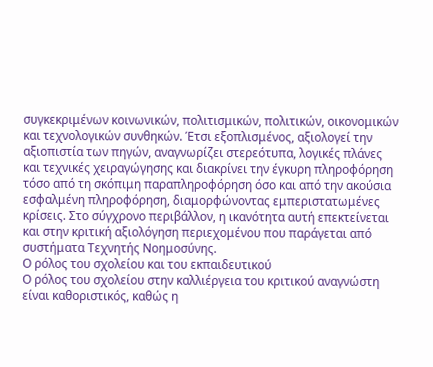συγκεκριμένων κοινωνικών, πολιτισμικών, πολιτικών, οικονομικών και τεχνολογικών συνθηκών. Έτσι εξοπλισμένος, αξιολογεί την αξιοπιστία των πηγών, αναγνωρίζει στερεότυπα, λογικές πλάνες και τεχνικές χειραγώγησης και διακρίνει την έγκυρη πληροφόρηση τόσο από τη σκόπιμη παραπληροφόρηση όσο και από την ακούσια εσφαλμένη πληροφόρηση, διαμορφώνοντας εμπεριστατωμένες κρίσεις. Στο σύγχρονο περιβάλλον, η ικανότητα αυτή επεκτείνεται και στην κριτική αξιολόγηση περιεχομένου που παράγεται από συστήματα Τεχνητής Νοημοσύνης.
Ο ρόλος του σχολείου και του εκπαιδευτικού
Ο ρόλος του σχολείου στην καλλιέργεια του κριτικού αναγνώστη είναι καθοριστικός, καθώς η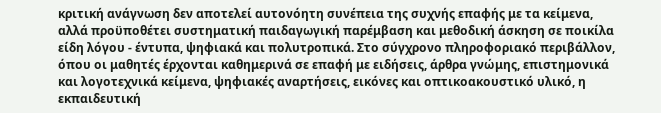κριτική ανάγνωση δεν αποτελεί αυτονόητη συνέπεια της συχνής επαφής με τα κείμενα, αλλά προϋποθέτει συστηματική παιδαγωγική παρέμβαση και μεθοδική άσκηση σε ποικίλα είδη λόγου - έντυπα, ψηφιακά και πολυτροπικά. Στο σύγχρονο πληροφοριακό περιβάλλον, όπου οι μαθητές έρχονται καθημερινά σε επαφή με ειδήσεις, άρθρα γνώμης, επιστημονικά και λογοτεχνικά κείμενα, ψηφιακές αναρτήσεις, εικόνες και οπτικοακουστικό υλικό, η εκπαιδευτική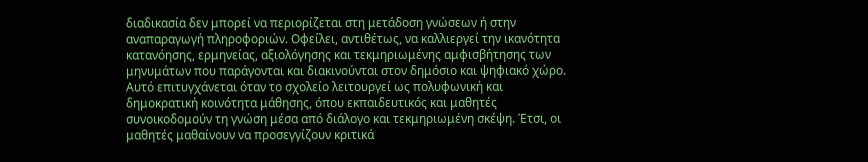διαδικασία δεν μπορεί να περιορίζεται στη μετάδοση γνώσεων ή στην αναπαραγωγή πληροφοριών. Οφείλει, αντιθέτως, να καλλιεργεί την ικανότητα κατανόησης, ερμηνείας, αξιολόγησης και τεκμηριωμένης αμφισβήτησης των μηνυμάτων που παράγονται και διακινούνται στον δημόσιο και ψηφιακό χώρο. Αυτό επιτυγχάνεται όταν το σχολείο λειτουργεί ως πολυφωνική και δημοκρατική κοινότητα μάθησης, όπου εκπαιδευτικός και μαθητές συνοικοδομούν τη γνώση μέσα από διάλογο και τεκμηριωμένη σκέψη. Έτσι, οι μαθητές μαθαίνουν να προσεγγίζουν κριτικά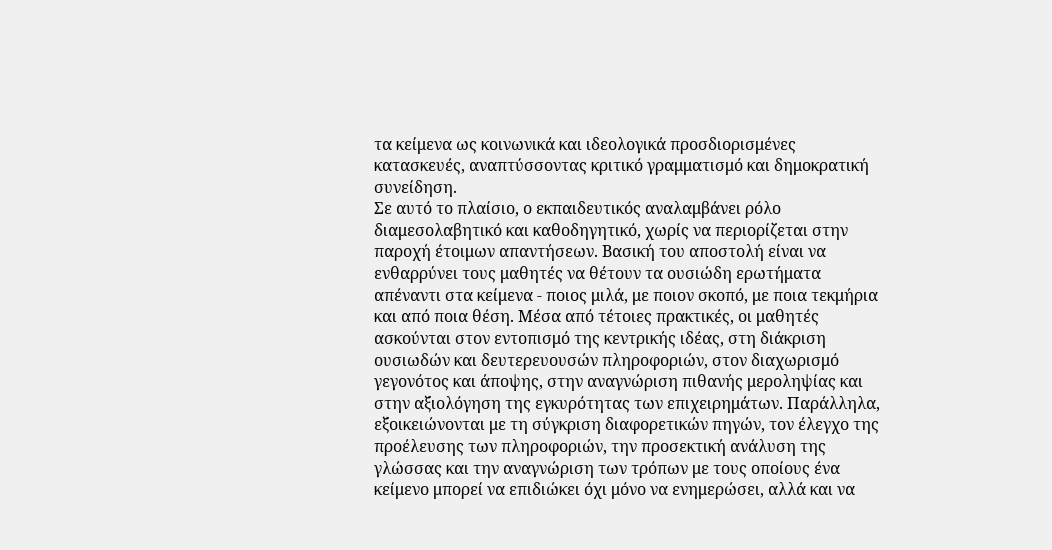τα κείμενα ως κοινωνικά και ιδεολογικά προσδιορισμένες κατασκευές, αναπτύσσοντας κριτικό γραμματισμό και δημοκρατική συνείδηση.
Σε αυτό το πλαίσιο, ο εκπαιδευτικός αναλαμβάνει ρόλο διαμεσολαβητικό και καθοδηγητικό, χωρίς να περιορίζεται στην παροχή έτοιμων απαντήσεων. Βασική του αποστολή είναι να ενθαρρύνει τους μαθητές να θέτουν τα ουσιώδη ερωτήματα απέναντι στα κείμενα - ποιος μιλά, με ποιον σκοπό, με ποια τεκμήρια και από ποια θέση. Μέσα από τέτοιες πρακτικές, οι μαθητές ασκούνται στον εντοπισμό της κεντρικής ιδέας, στη διάκριση ουσιωδών και δευτερευουσών πληροφοριών, στον διαχωρισμό γεγονότος και άποψης, στην αναγνώριση πιθανής μεροληψίας και στην αξιολόγηση της εγκυρότητας των επιχειρημάτων. Παράλληλα, εξοικειώνονται με τη σύγκριση διαφορετικών πηγών, τον έλεγχο της προέλευσης των πληροφοριών, την προσεκτική ανάλυση της γλώσσας και την αναγνώριση των τρόπων με τους οποίους ένα κείμενο μπορεί να επιδιώκει όχι μόνο να ενημερώσει, αλλά και να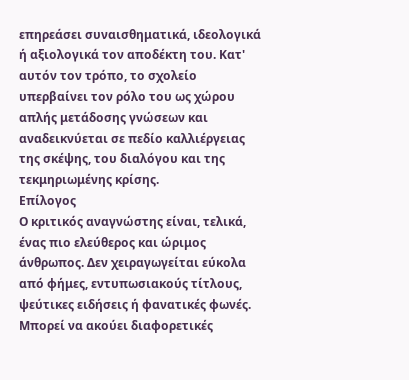επηρεάσει συναισθηματικά, ιδεολογικά ή αξιολογικά τον αποδέκτη του. Κατ' αυτόν τον τρόπο, το σχολείο υπερβαίνει τον ρόλο του ως χώρου απλής μετάδοσης γνώσεων και αναδεικνύεται σε πεδίο καλλιέργειας της σκέψης, του διαλόγου και της τεκμηριωμένης κρίσης.
Επίλογος
Ο κριτικός αναγνώστης είναι, τελικά, ένας πιο ελεύθερος και ώριμος άνθρωπος. Δεν χειραγωγείται εύκολα από φήμες, εντυπωσιακούς τίτλους, ψεύτικες ειδήσεις ή φανατικές φωνές. Μπορεί να ακούει διαφορετικές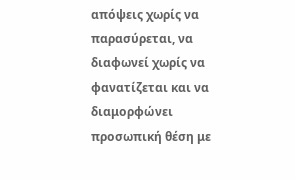απόψεις χωρίς να παρασύρεται, να διαφωνεί χωρίς να φανατίζεται και να διαμορφώνει προσωπική θέση με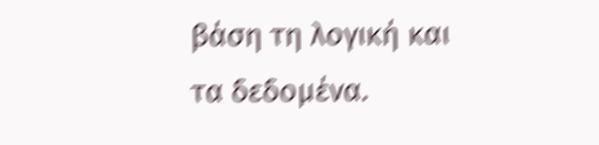βάση τη λογική και τα δεδομένα.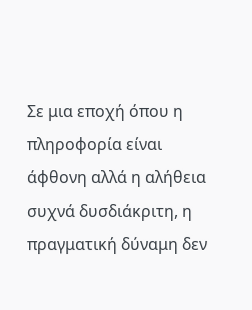Σε μια εποχή όπου η πληροφορία είναι άφθονη αλλά η αλήθεια συχνά δυσδιάκριτη, η πραγματική δύναμη δεν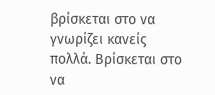βρίσκεται στο να γνωρίζει κανείς πολλά. Βρίσκεται στο να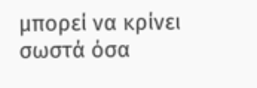μπορεί να κρίνει σωστά όσα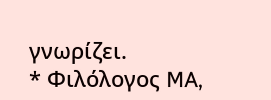γνωρίζει.
* Φιλόλογος MA,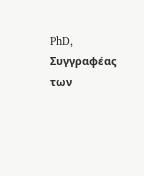PhD, Συγγραφέας των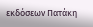εκδόσεων Πατάκη